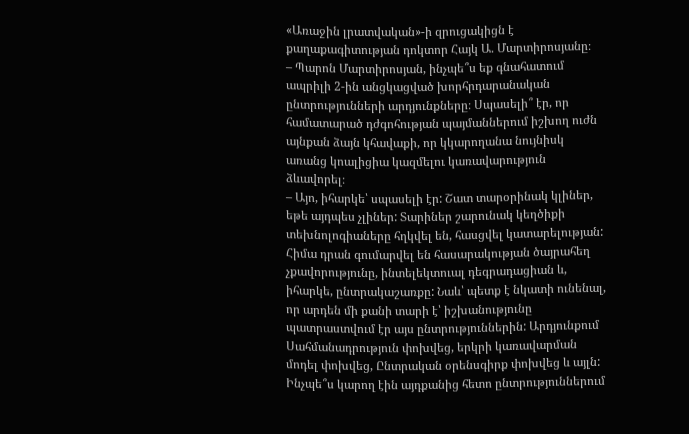«Առաջին լրատվական»-ի զրուցակիցն է քաղաքագիտության դոկտոր Հայկ Ա. Մարտիրոսյանը։
– Պարոն Մարտիրոսյան, ինչպե՞ս եք գնահատում ապրիլի 2-ին անցկացված խորհրդարանական ընտրությունների արդյունքները։ Սպասելի՞ էր, որ համատարած դժգոհության պայմաններում իշխող ուժն այնքան ձայն կհավաքի, որ կկարողանա նույնիսկ առանց կոալիցիա կազմելու կառավարություն ձևավորել։
– Այո, իհարկե՝ սպասելի էր: Շատ տարօրինակ կլիներ, եթե այդպես չլիներ: Տարիներ շարունակ կեղծիքի տեխնոլոգիաները հղկվել են, հասցվել կատարելության: Հիմա դրան գումարվել են հասարակության ծայրահեղ չքավորությունը, ինտելեկտուալ դեգրադացիան և, իհարկե, ընտրակաշառքը: Նաև՝ պետք է նկատի ունենալ, որ արդեն մի քանի տարի է՝ իշխանությունը պատրաստվում էր այս ընտրություններին: Արդյունքում Սահմանադրություն փոխվեց, երկրի կառավարման մոդել փոխվեց, Ընտրական օրենսգիրք փոխվեց և այլն: Ինչպե՞ս կարող էին այդքանից հետո ընտրություններում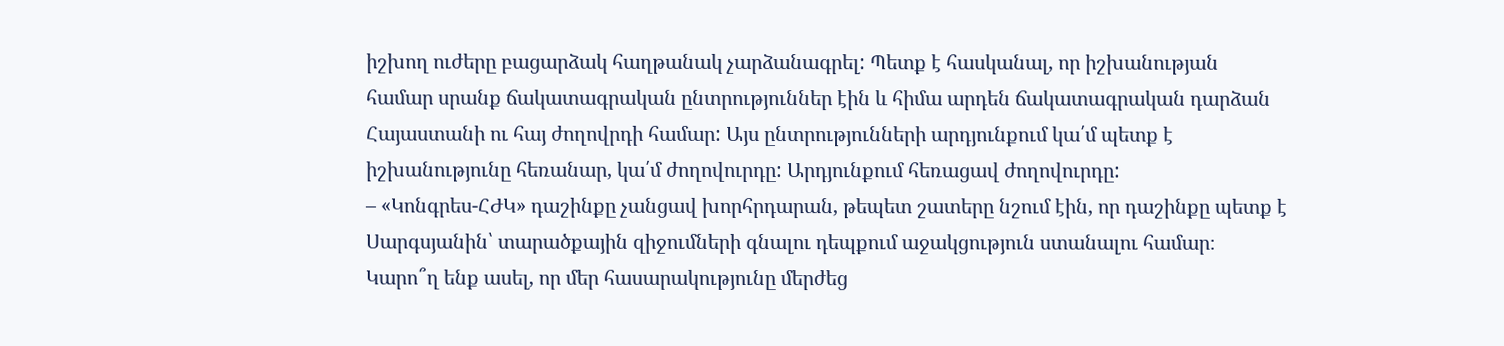իշխող ուժերը բացարձակ հաղթանակ չարձանագրել: Պետք է հասկանալ, որ իշխանության համար սրանք ճակատագրական ընտրություններ էին և հիմա արդեն ճակատագրական դարձան Հայաստանի ու հայ ժողովրդի համար: Այս ընտրությունների արդյունքում կա՛մ պետք է իշխանությունը հեռանար, կա՛մ ժողովուրդը: Արդյունքում հեռացավ ժողովուրդը:
– «Կոնգրես-ՀԺԿ» դաշինքը չանցավ խորհրդարան, թեպետ շատերը նշում էին, որ դաշինքը պետք է Սարգսյանին՝ տարածքային զիջումների գնալու դեպքում աջակցություն ստանալու համար։ Կարո՞ղ ենք ասել, որ մեր հասարակությունը մերժեց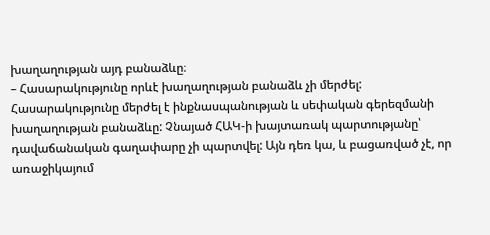խաղաղության այդ բանաձևը։
– Հասարակությունը որևէ խաղաղության բանաձև չի մերժել: Հասարակությունը մերժել է ինքնասպանության և սեփական գերեզմանի խաղաղության բանաձևը: Չնայած ՀԱԿ-ի խայտառակ պարտությանը՝ դավաճանական գաղափարը չի պարտվել: Այն դեռ կա, և բացառված չէ, որ առաջիկայում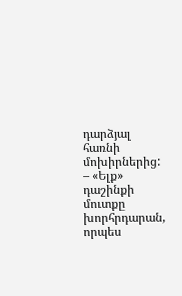դարձյալ հառնի մոխիրներից:
– «Ելք» դաշինքի մուտքը խորհրդարան, որպես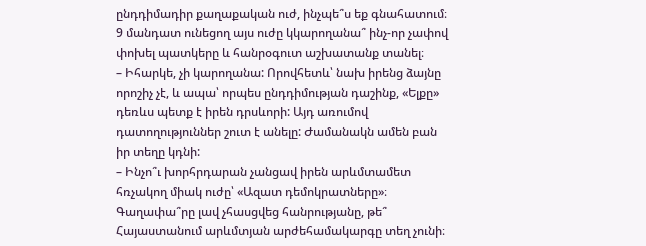ընդդիմադիր քաղաքական ուժ, ինչպե՞ս եք գնահատում։ 9 մանդատ ունեցող այս ուժը կկարողանա՞ ինչ-որ չափով փոխել պատկերը և հանրօգուտ աշխատանք տանել։
– Իհարկե, չի կարողանա: Որովհետև՝ նախ իրենց ձայնը որոշիչ չէ, և ապա՝ որպես ընդդիմության դաշինք, «Ելքը» դեռևս պետք է իրեն դրսևորի: Այդ առումով դատողություններ շուտ է անելը: Ժամանակն ամեն բան իր տեղը կդնի:
– Ինչո՞ւ խորհրդարան չանցավ իրեն արևմտամետ հռչակող միակ ուժը՝ «Ազատ դեմոկրատները»։ Գաղափա՞րը լավ չհասցվեց հանրությանը, թե՞ Հայաստանում արևմտյան արժեհամակարգը տեղ չունի։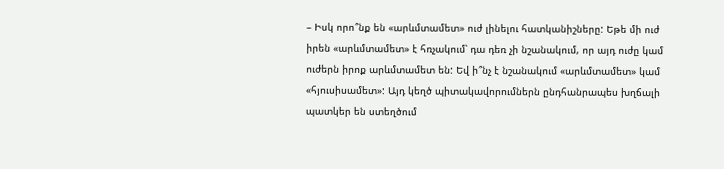– Իսկ որո՞նք են «արևմտամետ» ուժ լինելու հատկանիշները: Եթե մի ուժ իրեն «արևմտամետ» է հռչակում՝ դա դեռ չի նշանակում, որ այդ ուժը կամ ուժերն իրոք արևմտամետ են: Եվ ի՞նչ է նշանակում «արևմտամետ» կամ «հյուսիսամետ»: Այդ կեղծ պիտակավորումներն ընդհանրապես խղճալի պատկեր են ստեղծում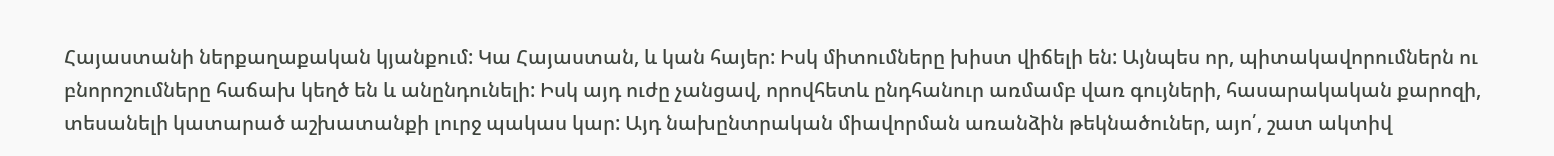Հայաստանի ներքաղաքական կյանքում: Կա Հայաստան, և կան հայեր: Իսկ միտումները խիստ վիճելի են: Այնպես որ, պիտակավորումներն ու բնորոշումները հաճախ կեղծ են և անընդունելի: Իսկ այդ ուժը չանցավ, որովհետև ընդհանուր առմամբ վառ գույների, հասարակական քարոզի, տեսանելի կատարած աշխատանքի լուրջ պակաս կար: Այդ նախընտրական միավորման առանձին թեկնածուներ, այո՛, շատ ակտիվ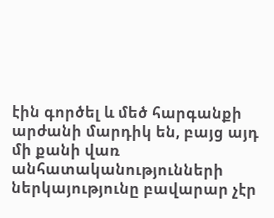էին գործել և մեծ հարգանքի արժանի մարդիկ են, բայց այդ մի քանի վառ անհատականությունների ներկայությունը բավարար չէր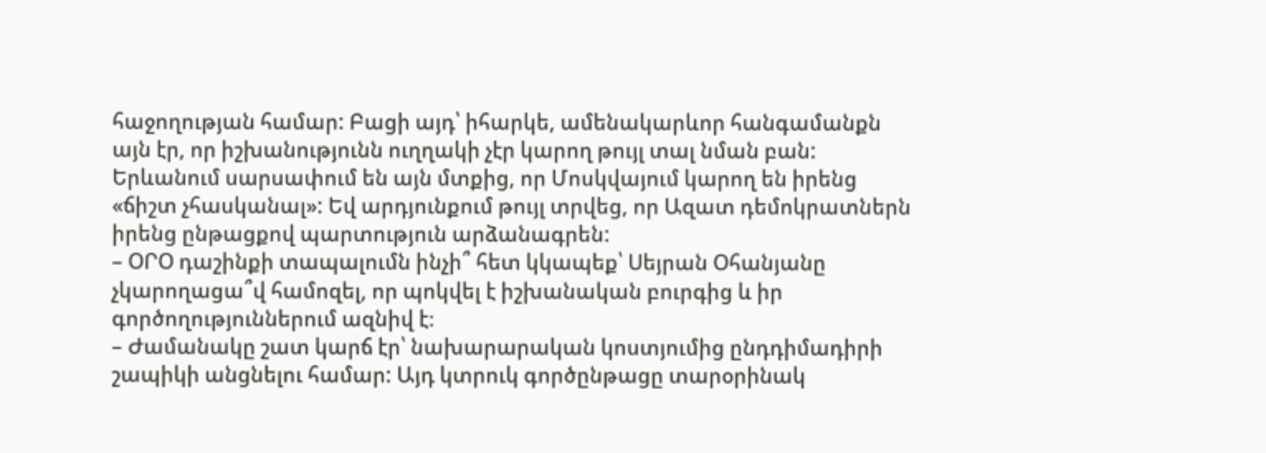հաջողության համար: Բացի այդ՝ իհարկե, ամենակարևոր հանգամանքն այն էր, որ իշխանությունն ուղղակի չէր կարող թույլ տալ նման բան: Երևանում սարսափում են այն մտքից, որ Մոսկվայում կարող են իրենց «ճիշտ չհասկանալ»: Եվ արդյունքում թույլ տրվեց, որ Ազատ դեմոկրատներն իրենց ընթացքով պարտություն արձանագրեն:
– ՕՐՕ դաշինքի տապալումն ինչի՞ հետ կկապեք՝ Սեյրան Օհանյանը չկարողացա՞վ համոզել, որ պոկվել է իշխանական բուրգից և իր գործողություններում ազնիվ է։
– Ժամանակը շատ կարճ էր՝ նախարարական կոստյումից ընդդիմադիրի շապիկի անցնելու համար: Այդ կտրուկ գործընթացը տարօրինակ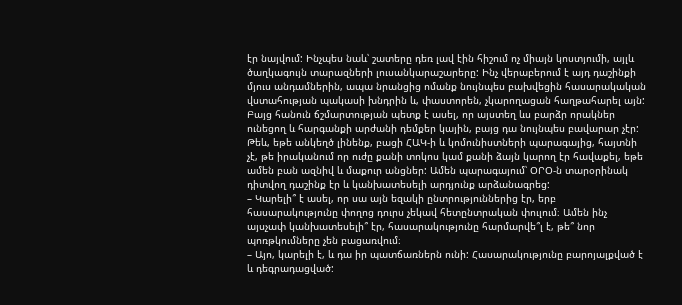էր նայվում: Ինչպես նաև՝ շատերը դեռ լավ էին հիշում ոչ միայն կոստյումի, այլև ծաղկագույն տարազների լուսանկարաշարերը: Ինչ վերաբերում է այդ դաշինքի մյուս անդամներին, ապա նրանցից ոմանք նույնպես բախվեցին հասարակական վստահության պակասի խնդրին և, փաստորեն, չկարողացան հաղթահարել այն: Բայց հանուն ճշմարտության պետք է ասել, որ այստեղ ևս բարձր որակներ ունեցող և հարգանքի արժանի դեմքեր կային, բայց դա նույնպես բավարար չէր: Թեև, եթե անկեղծ լինենք, բացի ՀԱԿ-ի և կոմունիստների պարագայից, հայտնի չէ, թե իրականում որ ուժը քանի տոկոս կամ քանի ձայն կարող էր հավաքել, եթե ամեն բան ազնիվ և մաքուր անցներ: Ամեն պարագայում՝ ՕՐՕ-ն տարօրինակ դիտվող դաշինք էր և կանխատեսելի արդյունք արձանագրեց:
– Կարելի՞ է ասել, որ սա այն եզակի ընտրություններից էր, երբ հասարակությունը փողոց դուրս չեկավ հետընտրական փուլում։ Ամեն ինչ այսչափ կանխատեսելի՞ էր, հասարակությունը հարմարվե՞լ է, թե՞ նոր պոռթկումները չեն բացառվում։
– Այո, կարելի է, և դա իր պատճառներն ունի: Հասարակությունը բարոյալքված է և դեգրադացված: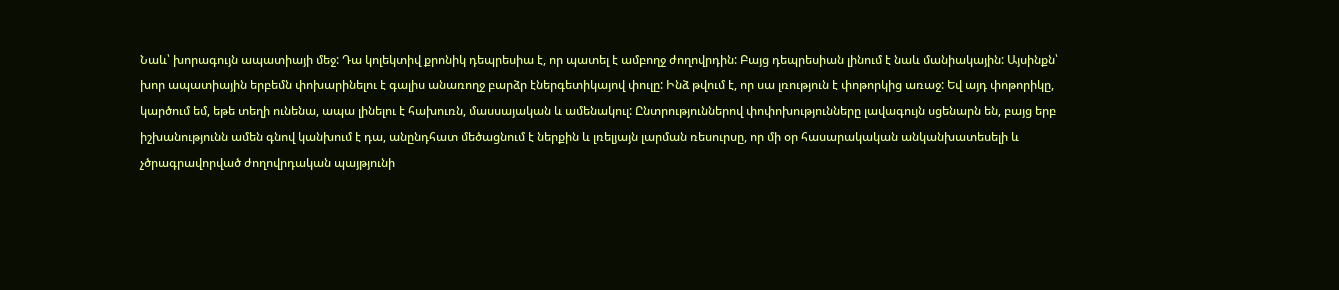Նաև՝ խորագույն ապատիայի մեջ: Դա կոլեկտիվ քրոնիկ դեպրեսիա է, որ պատել է ամբողջ ժողովրդին: Բայց դեպրեսիան լինում է նաև մանիակային: Այսինքն՝ խոր ապատիային երբեմն փոխարինելու է գալիս անառողջ բարձր էներգետիկայով փուլը: Ինձ թվում է, որ սա լռություն է փոթորկից առաջ: Եվ այդ փոթորիկը, կարծում եմ, եթե տեղի ունենա, ապա լինելու է հախուռն, մասսայական և ամենակուլ: Ընտրություններով փոփոխությունները լավագույն սցենարն են, բայց երբ իշխանությունն ամեն գնով կանխում է դա, անընդհատ մեծացնում է ներքին և լռելյայն լարման ռեսուրսը, որ մի օր հասարակական անկանխատեսելի և չծրագրավորված ժողովրդական պայթյունի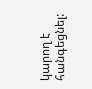կարող է հանգեցնել: